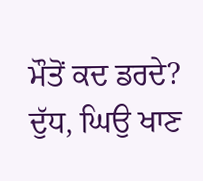ਮੌਤੋਂ ਕਦ ਡਰਦੇ?
ਦੁੱਧ, ਘਿਉ ਖਾਣ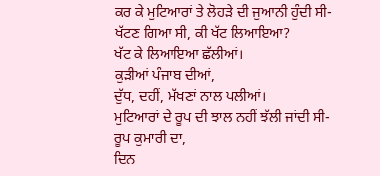ਕਰ ਕੇ ਮੁਟਿਆਰਾਂ ਤੇ ਲੋਹੜੇ ਦੀ ਜੁਆਨੀ ਹੁੰਦੀ ਸੀ-
ਖੱਟਣ ਗਿਆ ਸੀ, ਕੀ ਖੱਟ ਲਿਆਇਆ?
ਖੱਟ ਕੇ ਲਿਆਇਆ ਛੱਲੀਆਂ।
ਕੁੜੀਆਂ ਪੰਜਾਬ ਦੀਆਂ,
ਦੁੱਧ, ਦਹੀਂ, ਮੱਖਣਾਂ ਨਾਲ ਪਲੀਆਂ।
ਮੁਟਿਆਰਾਂ ਦੇ ਰੂਪ ਦੀ ਝਾਲ ਨਹੀਂ ਝੱਲੀ ਜਾਂਦੀ ਸੀ-
ਰੂਪ ਕੁਮਾਰੀ ਦਾ,
ਦਿਨ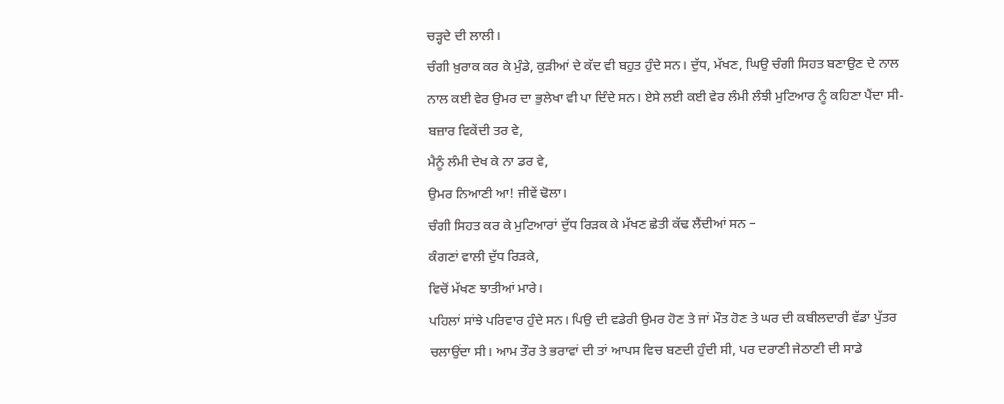ਚੜ੍ਹਦੇ ਦੀ ਲਾਲੀ।
ਚੰਗੀ ਖ਼ੁਰਾਕ ਕਰ ਕੇ ਮੁੰਡੇ, ਕੁੜੀਆਂ ਦੇ ਕੱਦ ਵੀ ਬਹੁਤ ਹੁੰਦੇ ਸਨ। ਦੁੱਧ, ਮੱਖਣ, ਘਿਉ ਚੰਗੀ ਸਿਹਤ ਬਣਾਉਣ ਦੇ ਨਾਲ ਨਾਲ ਕਈ ਵੇਰ ਉਮਰ ਦਾ ਭੁਲੇਖਾ ਵੀ ਪਾ ਦਿੰਦੇ ਸਨ। ਏਸੇ ਲਈ ਕਈ ਵੇਰ ਲੰਮੀ ਲੰਝੀ ਮੁਟਿਆਰ ਨੂੰ ਕਹਿਣਾ ਪੈਂਦਾ ਸੀ-
ਬਜ਼ਾਰ ਵਿਕੇਂਦੀ ਤਰ ਵੇ,
ਮੈਨੂੰ ਲੰਮੀ ਦੇਖ ਕੇ ਨਾ ਡਰ ਵੇ,
ਉਮਰ ਨਿਆਣੀ ਆ! ਜੀਵੇਂ ਢੋਲਾ।
ਚੰਗੀ ਸਿਹਤ ਕਰ ਕੇ ਮੁਟਿਆਰਾਂ ਦੁੱਧ ਰਿੜਕ ਕੇ ਮੱਖਣ ਛੇਤੀ ਕੱਢ ਲੈਂਦੀਆਂ ਸਨ –
ਕੰਗਣਾਂ ਵਾਲੀ ਦੁੱਧ ਰਿੜਕੇ,
ਵਿਚੋਂ ਮੱਖਣ ਝਾਤੀਆਂ ਮਾਰੇ।
ਪਹਿਲਾਂ ਸਾਂਝੇ ਪਰਿਵਾਰ ਹੁੰਦੇ ਸਨ। ਪਿਉ ਦੀ ਵਡੇਰੀ ਉਮਰ ਹੋਣ ਤੇ ਜਾਂ ਮੌਤ ਹੋਣ ਤੇ ਘਰ ਦੀ ਕਬੀਲਦਾਰੀ ਵੱਡਾ ਪੁੱਤਰ ਚਲਾਉਂਦਾ ਸੀ। ਆਮ ਤੌਰ ਤੇ ਭਰਾਵਾਂ ਦੀ ਤਾਂ ਆਪਸ ਵਿਚ ਬਣਦੀ ਹੁੰਦੀ ਸੀ, ਪਰ ਦਰਾਣੀ ਜੇਠਾਣੀ ਦੀ ਸਾਡੇ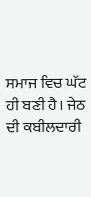ਸਮਾਜ ਵਿਚ ਘੱਟ ਹੀ ਬਣੀ ਹੈ। ਜੇਠ ਦੀ ਕਬੀਲਦਾਰੀ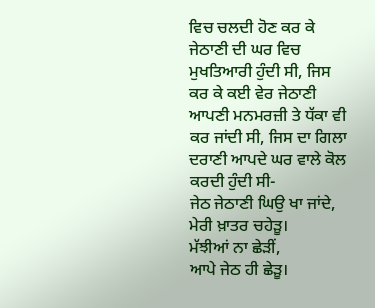ਵਿਚ ਚਲਦੀ ਹੋਣ ਕਰ ਕੇ ਜੇਠਾਣੀ ਦੀ ਘਰ ਵਿਚ ਮੁਖਤਿਆਰੀ ਹੁੰਦੀ ਸੀ, ਜਿਸ ਕਰ ਕੇ ਕਈ ਵੇਰ ਜੇਠਾਣੀ ਆਪਣੀ ਮਨਮਰਜ਼ੀ ਤੇ ਧੱਕਾ ਵੀ ਕਰ ਜਾਂਦੀ ਸੀ, ਜਿਸ ਦਾ ਗਿਲਾ ਦਰਾਣੀ ਆਪਦੇ ਘਰ ਵਾਲੇ ਕੋਲ ਕਰਦੀ ਹੁੰਦੀ ਸੀ-
ਜੇਠ ਜੇਠਾਣੀ ਘਿਉ ਖਾ ਜਾਂਦੇ,
ਮੇਰੀ ਖ਼ਾਤਰ ਚਹੇੜੂ।
ਮੱਝੀਆਂ ਨਾ ਛੇੜੀਂ,
ਆਪੇ ਜੇਠ ਹੀ ਛੇੜੂ।